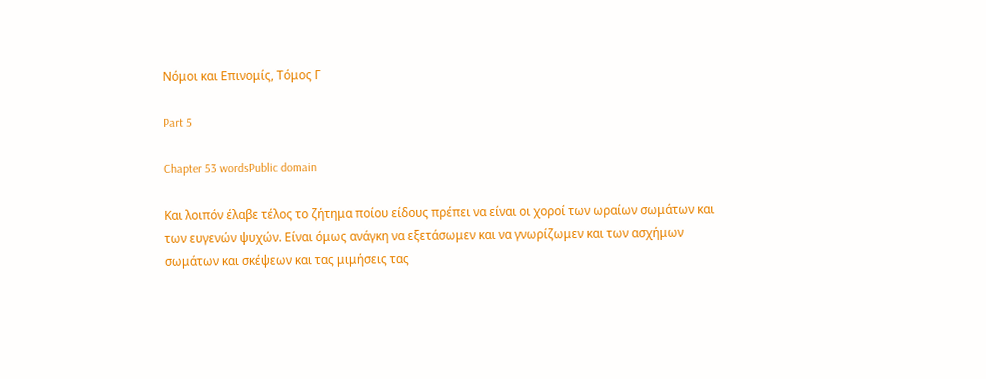Νόμοι και Επινομίς, Τόμος Γ

Part 5

Chapter 53 wordsPublic domain

Και λοιπόν έλαβε τέλος το ζήτημα ποίου είδους πρέπει να είναι οι χοροί των ωραίων σωμάτων και των ευγενών ψυχών. Είναι όμως ανάγκη να εξετάσωμεν και να γνωρίζωμεν και των ασχήμων σωμάτων και σκέψεων και τας μιμήσεις τας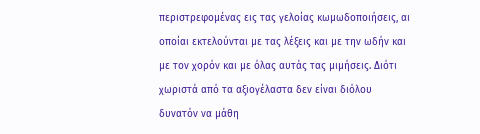περιστρεφομένας εις τας γελοίας κωμωδοποιήσεις, αι οποίαι εκτελούνται με τας λέξεις και με την ωδήν και με τον χορόν και με όλας αυτάς τας μιμήσεις. Διότι χωριστά από τα αξιογέλαστα δεν είναι διόλου δυνατόν να μάθη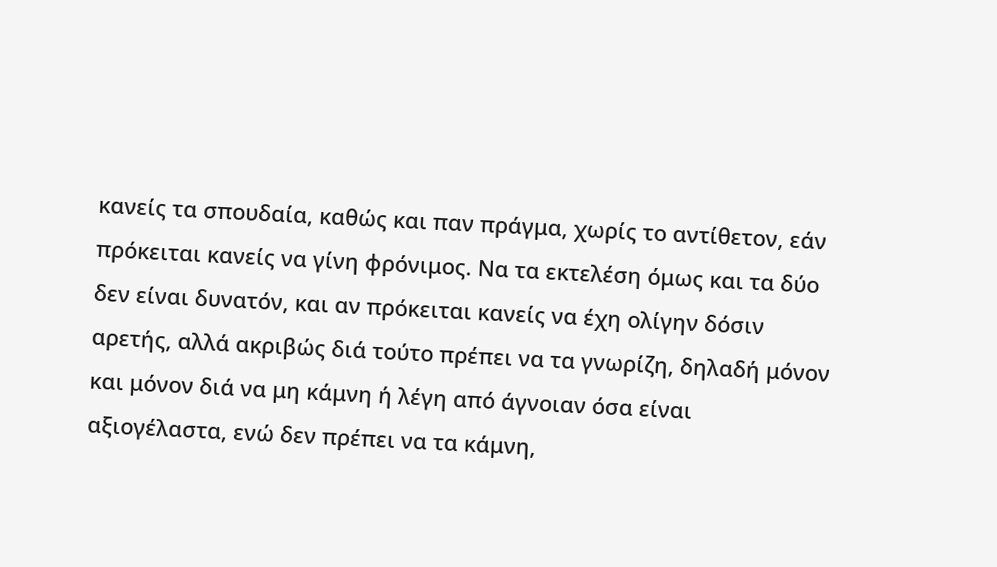κανείς τα σπουδαία, καθώς και παν πράγμα, χωρίς το αντίθετον, εάν πρόκειται κανείς να γίνη φρόνιμος. Να τα εκτελέση όμως και τα δύο δεν είναι δυνατόν, και αν πρόκειται κανείς να έχη ολίγην δόσιν αρετής, αλλά ακριβώς διά τούτο πρέπει να τα γνωρίζη, δηλαδή μόνον και μόνον διά να μη κάμνη ή λέγη από άγνοιαν όσα είναι αξιογέλαστα, ενώ δεν πρέπει να τα κάμνη,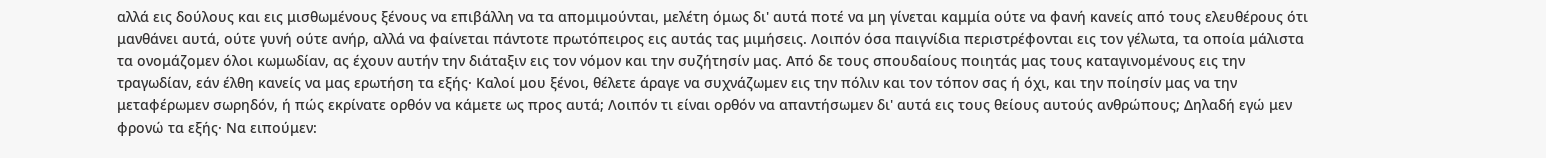αλλά εις δούλους και εις μισθωμένους ξένους να επιβάλλη να τα απομιμούνται, μελέτη όμως δι' αυτά ποτέ να μη γίνεται καμμία ούτε να φανή κανείς από τους ελευθέρους ότι μανθάνει αυτά, ούτε γυνή ούτε ανήρ, αλλά να φαίνεται πάντοτε πρωτόπειρος εις αυτάς τας μιμήσεις. Λοιπόν όσα παιγνίδια περιστρέφονται εις τον γέλωτα, τα οποία μάλιστα τα ονομάζομεν όλοι κωμωδίαν, ας έχουν αυτήν την διάταξιν εις τον νόμον και την συζήτησίν μας. Από δε τους σπουδαίους ποιητάς μας τους καταγινομένους εις την τραγωδίαν, εάν έλθη κανείς να μας ερωτήση τα εξής· Καλοί μου ξένοι, θέλετε άραγε να συχνάζωμεν εις την πόλιν και τον τόπον σας ή όχι, και την ποίησίν μας να την μεταφέρωμεν σωρηδόν, ή πώς εκρίνατε ορθόν να κάμετε ως προς αυτά; Λοιπόν τι είναι ορθόν να απαντήσωμεν δι' αυτά εις τους θείους αυτούς ανθρώπους; Δηλαδή εγώ μεν φρονώ τα εξής· Να ειπούμεν: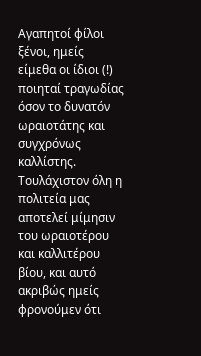Αγαπητοί φίλοι ξένοι, ημείς είμεθα οι ίδιοι (!) ποιηταί τραγωδίας όσον το δυνατόν ωραιοτάτης και συγχρόνως καλλίστης. Τουλάχιστον όλη η πολιτεία μας αποτελεί μίμησιν του ωραιοτέρου και καλλιτέρου βίου, και αυτό ακριβώς ημείς φρονούμεν ότι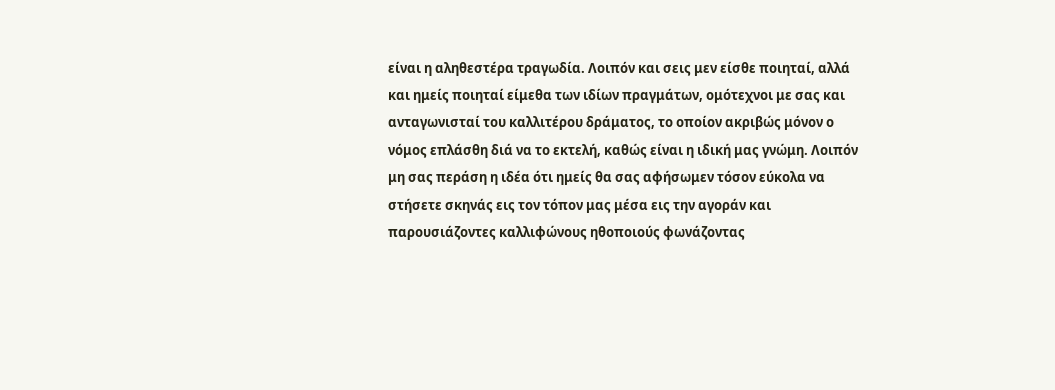είναι η αληθεστέρα τραγωδία. Λοιπόν και σεις μεν είσθε ποιηταί, αλλά και ημείς ποιηταί είμεθα των ιδίων πραγμάτων, ομότεχνοι με σας και ανταγωνισταί του καλλιτέρου δράματος, το οποίον ακριβώς μόνον ο νόμος επλάσθη διά να το εκτελή, καθώς είναι η ιδική μας γνώμη. Λοιπόν μη σας περάση η ιδέα ότι ημείς θα σας αφήσωμεν τόσον εύκολα να στήσετε σκηνάς εις τον τόπον μας μέσα εις την αγοράν και παρουσιάζοντες καλλιφώνους ηθοποιούς φωνάζοντας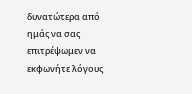δυνατώτερα από ημάς να σας επιτρέψωμεν να εκφωνήτε λόγους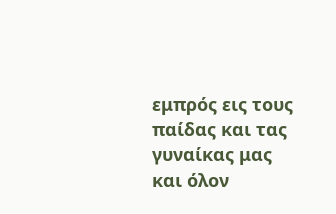εμπρός εις τους παίδας και τας γυναίκας μας και όλον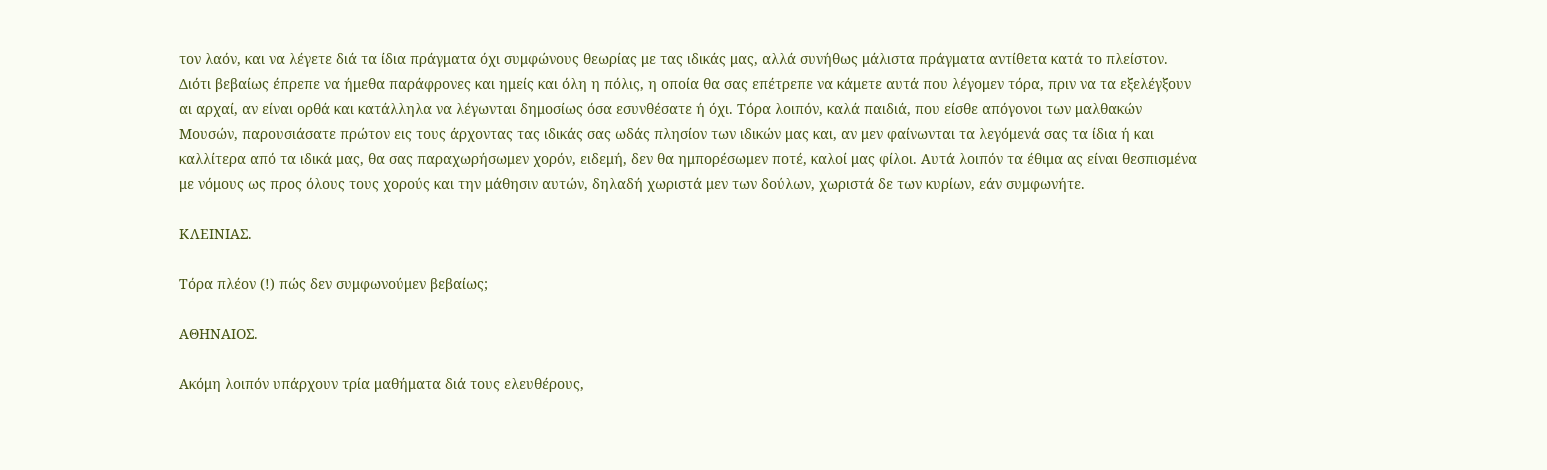τον λαόν, και να λέγετε διά τα ίδια πράγματα όχι συμφώνους θεωρίας με τας ιδικάς μας, αλλά συνήθως μάλιστα πράγματα αντίθετα κατά το πλείστον. Διότι βεβαίως έπρεπε να ήμεθα παράφρονες και ημείς και όλη η πόλις, η οποία θα σας επέτρεπε να κάμετε αυτά που λέγομεν τόρα, πριν να τα εξελέγξουν αι αρχαί, αν είναι ορθά και κατάλληλα να λέγωνται δημοσίως όσα εσυνθέσατε ή όχι. Τόρα λοιπόν, καλά παιδιά, που είσθε απόγονοι των μαλθακών Μουσών, παρουσιάσατε πρώτον εις τους άρχοντας τας ιδικάς σας ωδάς πλησίον των ιδικών μας και, αν μεν φαίνωνται τα λεγόμενά σας τα ίδια ή και καλλίτερα από τα ιδικά μας, θα σας παραχωρήσωμεν χορόν, ειδεμή, δεν θα ημπορέσωμεν ποτέ, καλοί μας φίλοι. Αυτά λοιπόν τα έθιμα ας είναι θεσπισμένα με νόμους ως προς όλους τους χορούς και την μάθησιν αυτών, δηλαδή χωριστά μεν των δούλων, χωριστά δε των κυρίων, εάν συμφωνήτε.

ΚΛΕΙΝΙΑΣ.

Τόρα πλέον (!) πώς δεν συμφωνούμεν βεβαίως;

ΑΘΗΝΑΙΟΣ.

Ακόμη λοιπόν υπάρχουν τρία μαθήματα διά τους ελευθέρους,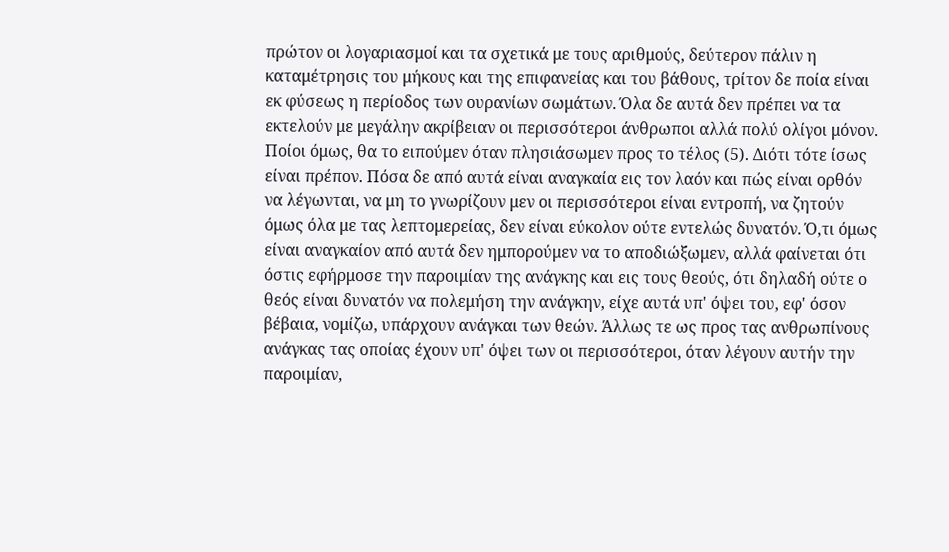πρώτον οι λογαριασμοί και τα σχετικά με τους αριθμούς, δεύτερον πάλιν η καταμέτρησις του μήκους και της επιφανείας και του βάθους, τρίτον δε ποία είναι εκ φύσεως η περίοδος των ουρανίων σωμάτων. Όλα δε αυτά δεν πρέπει να τα εκτελούν με μεγάλην ακρίβειαν οι περισσότεροι άνθρωποι αλλά πολύ ολίγοι μόνον. Ποίοι όμως, θα το ειπούμεν όταν πλησιάσωμεν προς το τέλος (5). Διότι τότε ίσως είναι πρέπον. Πόσα δε από αυτά είναι αναγκαία εις τον λαόν και πώς είναι ορθόν να λέγωνται, να μη το γνωρίζουν μεν οι περισσότεροι είναι εντροπή, να ζητούν όμως όλα με τας λεπτομερείας, δεν είναι εύκολον ούτε εντελώς δυνατόν. Ό,τι όμως είναι αναγκαίον από αυτά δεν ημπορούμεν να το αποδιώξωμεν, αλλά φαίνεται ότι όστις εφήρμοσε την παροιμίαν της ανάγκης και εις τους θεούς, ότι δηλαδή ούτε ο θεός είναι δυνατόν να πολεμήση την ανάγκην, είχε αυτά υπ' όψει του, εφ' όσον βέβαια, νομίζω, υπάρχουν ανάγκαι των θεών. Άλλως τε ως προς τας ανθρωπίνους ανάγκας τας οποίας έχουν υπ' όψει των οι περισσότεροι, όταν λέγουν αυτήν την παροιμίαν,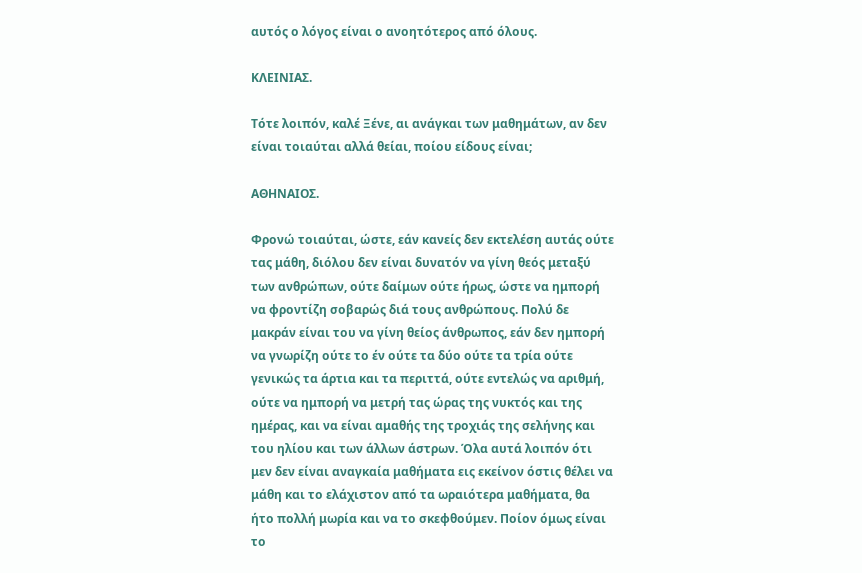αυτός ο λόγος είναι ο ανοητότερος από όλους.

ΚΛΕΙΝΙΑΣ.

Τότε λοιπόν, καλέ Ξένε, αι ανάγκαι των μαθημάτων, αν δεν είναι τοιαύται αλλά θείαι, ποίου είδους είναι;

ΑΘΗΝΑΙΟΣ.

Φρονώ τοιαύται, ώστε, εάν κανείς δεν εκτελέση αυτάς ούτε τας μάθη, διόλου δεν είναι δυνατόν να γίνη θεός μεταξύ των ανθρώπων, ούτε δαίμων ούτε ήρως, ώστε να ημπορή να φροντίζη σοβαρώς διά τους ανθρώπους. Πολύ δε μακράν είναι του να γίνη θείος άνθρωπος, εάν δεν ημπορή να γνωρίζη ούτε το έν ούτε τα δύο ούτε τα τρία ούτε γενικώς τα άρτια και τα περιττά, ούτε εντελώς να αριθμή, ούτε να ημπορή να μετρή τας ώρας της νυκτός και της ημέρας, και να είναι αμαθής της τροχιάς της σελήνης και του ηλίου και των άλλων άστρων. Όλα αυτά λοιπόν ότι μεν δεν είναι αναγκαία μαθήματα εις εκείνον όστις θέλει να μάθη και το ελάχιστον από τα ωραιότερα μαθήματα, θα ήτο πολλή μωρία και να το σκεφθούμεν. Ποίον όμως είναι το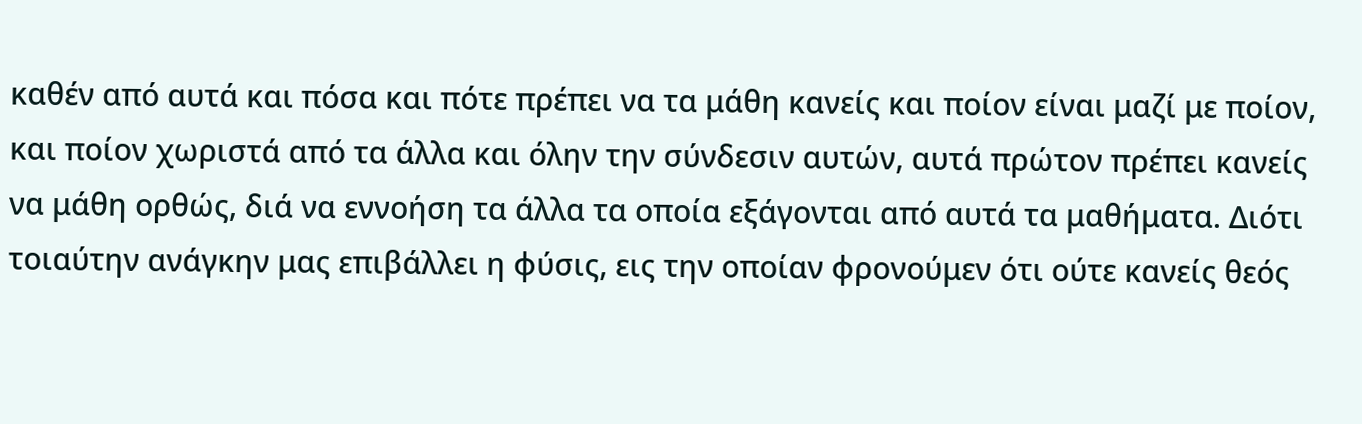καθέν από αυτά και πόσα και πότε πρέπει να τα μάθη κανείς και ποίον είναι μαζί με ποίον, και ποίον χωριστά από τα άλλα και όλην την σύνδεσιν αυτών, αυτά πρώτον πρέπει κανείς να μάθη ορθώς, διά να εννοήση τα άλλα τα οποία εξάγονται από αυτά τα μαθήματα. Διότι τοιαύτην ανάγκην μας επιβάλλει η φύσις, εις την οποίαν φρονούμεν ότι ούτε κανείς θεός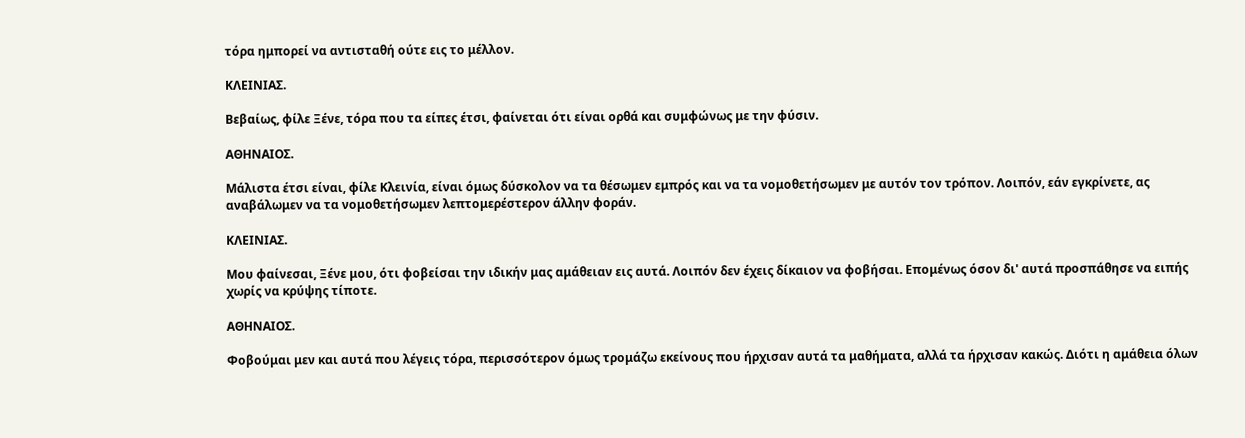τόρα ημπορεί να αντισταθή ούτε εις το μέλλον.

ΚΛΕΙΝΙΑΣ.

Βεβαίως, φίλε Ξένε, τόρα που τα είπες έτσι, φαίνεται ότι είναι ορθά και συμφώνως με την φύσιν.

ΑΘΗΝΑΙΟΣ.

Μάλιστα έτσι είναι, φίλε Κλεινία, είναι όμως δύσκολον να τα θέσωμεν εμπρός και να τα νομοθετήσωμεν με αυτόν τον τρόπον. Λοιπόν, εάν εγκρίνετε, ας αναβάλωμεν να τα νομοθετήσωμεν λεπτομερέστερον άλλην φοράν.

ΚΛΕΙΝΙΑΣ.

Μου φαίνεσαι, Ξένε μου, ότι φοβείσαι την ιδικήν μας αμάθειαν εις αυτά. Λοιπόν δεν έχεις δίκαιον να φοβήσαι. Επομένως όσον δι' αυτά προσπάθησε να ειπής χωρίς να κρύψης τίποτε.

ΑΘΗΝΑΙΟΣ.

Φοβούμαι μεν και αυτά που λέγεις τόρα, περισσότερον όμως τρομάζω εκείνους που ήρχισαν αυτά τα μαθήματα, αλλά τα ήρχισαν κακώς. Διότι η αμάθεια όλων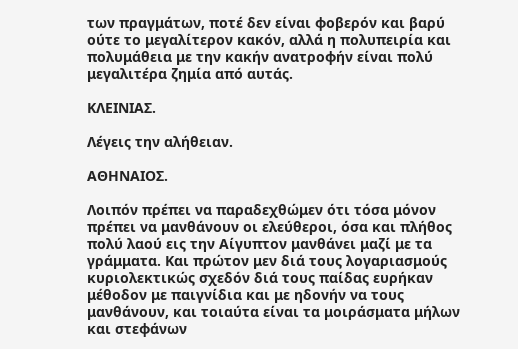των πραγμάτων, ποτέ δεν είναι φοβερόν και βαρύ ούτε το μεγαλίτερον κακόν, αλλά η πολυπειρία και πολυμάθεια με την κακήν ανατροφήν είναι πολύ μεγαλιτέρα ζημία από αυτάς.

ΚΛΕΙΝΙΑΣ.

Λέγεις την αλήθειαν.

ΑΘΗΝΑΙΟΣ.

Λοιπόν πρέπει να παραδεχθώμεν ότι τόσα μόνον πρέπει να μανθάνουν οι ελεύθεροι, όσα και πλήθος πολύ λαού εις την Αίγυπτον μανθάνει μαζί με τα γράμματα. Και πρώτον μεν διά τους λογαριασμούς κυριολεκτικώς σχεδόν διά τους παίδας ευρήκαν μέθοδον με παιγνίδια και με ηδονήν να τους μανθάνουν, και τοιαύτα είναι τα μοιράσματα μήλων και στεφάνων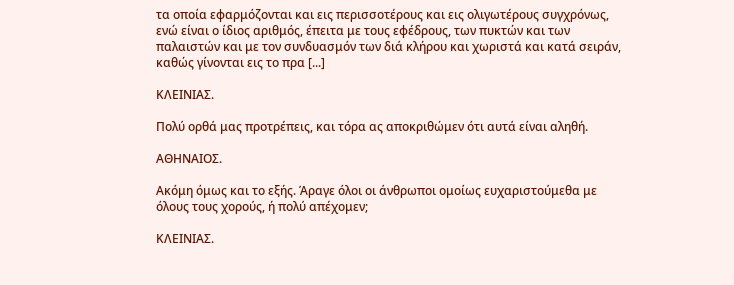τα οποία εφαρμόζονται και εις περισσοτέρους και εις ολιγωτέρους συγχρόνως, ενώ είναι ο ίδιος αριθμός, έπειτα με τους εφέδρους, των πυκτών και των παλαιστών και με τον συνδυασμόν των διά κλήρου και χωριστά και κατά σειράν, καθώς γίνονται εις το πρα [...]

ΚΛΕΙΝΙΑΣ.

Πολύ ορθά μας προτρέπεις, και τόρα ας αποκριθώμεν ότι αυτά είναι αληθή.

ΑΘΗΝΑΙΟΣ.

Ακόμη όμως και το εξής. Άραγε όλοι οι άνθρωποι ομοίως ευχαριστούμεθα με όλους τους χορούς, ή πολύ απέχομεν;

ΚΛΕΙΝΙΑΣ.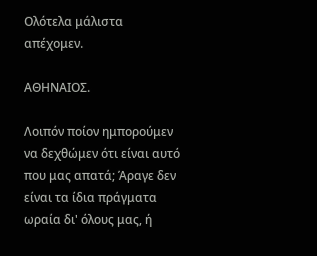Ολότελα μάλιστα απέχομεν.

ΑΘΗΝΑΙΟΣ.

Λοιπόν ποίον ημπορούμεν να δεχθώμεν ότι είναι αυτό που μας απατά; Άραγε δεν είναι τα ίδια πράγματα ωραία δι' όλους μας, ή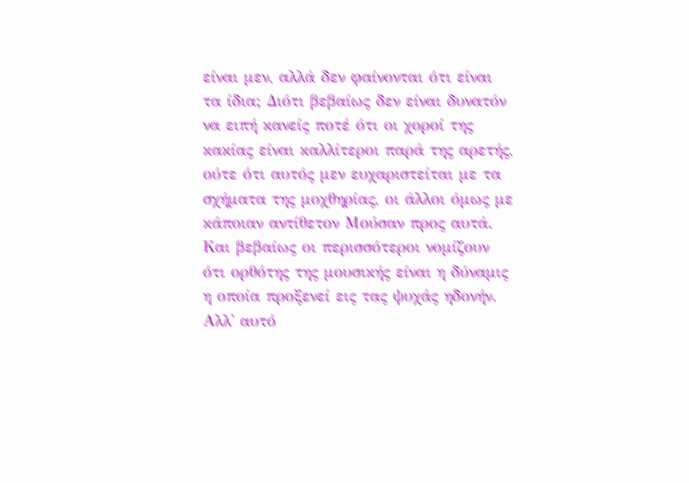είναι μεν, αλλά δεν φαίνονται ότι είναι τα ίδια; Διότι βεβαίως δεν είναι δυνατόν να ειπή κανείς ποτέ ότι οι χοροί της κακίας είναι καλλίτεροι παρά της αρετής, ούτε ότι αυτός μεν ευχαριστείται με τα σχήματα της μοχθηρίας, οι άλλοι όμως με κάποιαν αντίθετον Μούσαν προς αυτά. Και βεβαίως οι περισσότεροι νομίζουν ότι ορθότης της μουσικής είναι η δύναμις η οποία προξενεί εις τας ψυχάς ηδονήν. Αλλ' αυτό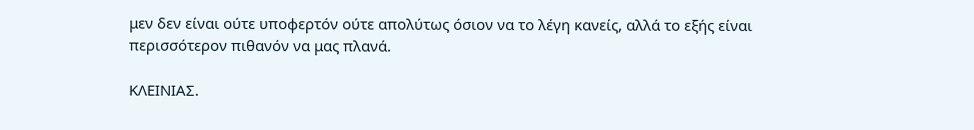μεν δεν είναι ούτε υποφερτόν ούτε απολύτως όσιον να το λέγη κανείς, αλλά το εξής είναι περισσότερον πιθανόν να μας πλανά.

ΚΛΕΙΝΙΑΣ.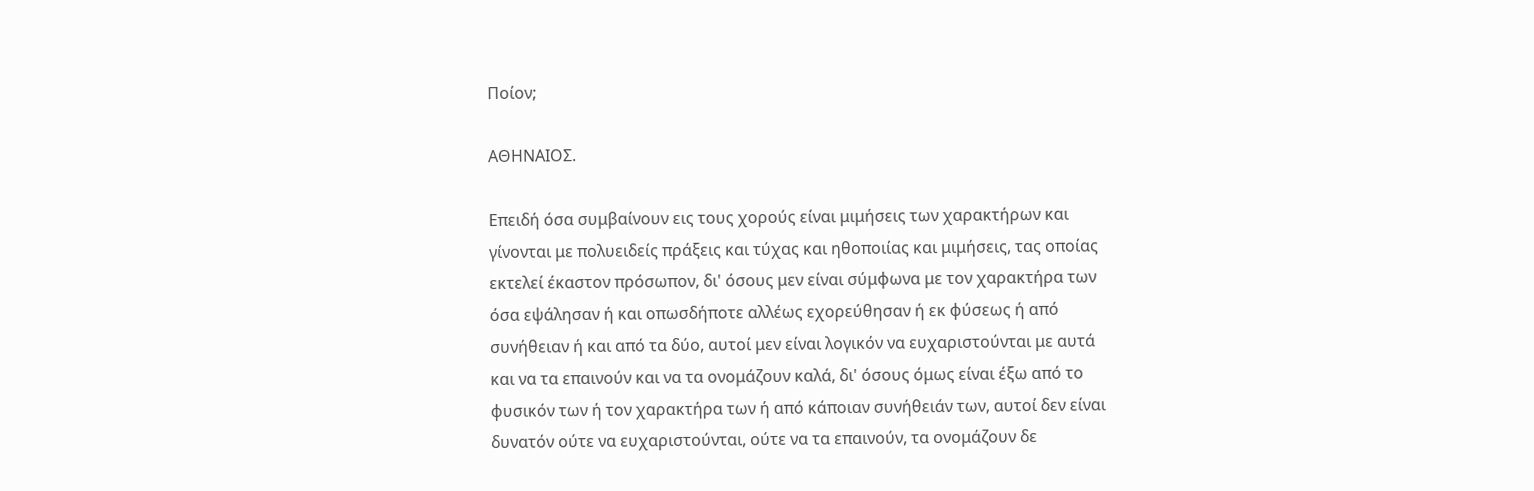Ποίον;

ΑΘΗΝΑΙΟΣ.

Επειδή όσα συμβαίνουν εις τους χορούς είναι μιμήσεις των χαρακτήρων και γίνονται με πολυειδείς πράξεις και τύχας και ηθοποιίας και μιμήσεις, τας οποίας εκτελεί έκαστον πρόσωπον, δι' όσους μεν είναι σύμφωνα με τον χαρακτήρα των όσα εψάλησαν ή και οπωσδήποτε αλλέως εχορεύθησαν ή εκ φύσεως ή από συνήθειαν ή και από τα δύο, αυτοί μεν είναι λογικόν να ευχαριστούνται με αυτά και να τα επαινούν και να τα ονομάζουν καλά, δι' όσους όμως είναι έξω από το φυσικόν των ή τον χαρακτήρα των ή από κάποιαν συνήθειάν των, αυτοί δεν είναι δυνατόν ούτε να ευχαριστούνται, ούτε να τα επαινούν, τα ονομάζουν δε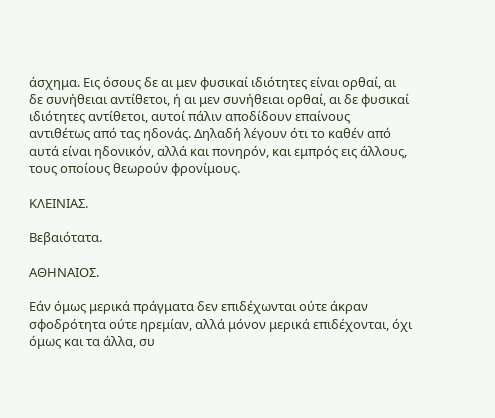άσχημα. Εις όσους δε αι μεν φυσικαί ιδιότητες είναι ορθαί, αι δε συνήθειαι αντίθετοι, ή αι μεν συνήθειαι ορθαί, αι δε φυσικαί ιδιότητες αντίθετοι, αυτοί πάλιν αποδίδουν επαίνους αντιθέτως από τας ηδονάς. Δηλαδή λέγουν ότι το καθέν από αυτά είναι ηδονικόν, αλλά και πονηρόν, και εμπρός εις άλλους, τους οποίους θεωρούν φρονίμους.

ΚΛΕΙΝΙΑΣ.

Βεβαιότατα.

ΑΘΗΝΑΙΟΣ.

Εάν όμως μερικά πράγματα δεν επιδέχωνται ούτε άκραν σφοδρότητα ούτε ηρεμίαν, αλλά μόνον μερικά επιδέχονται, όχι όμως και τα άλλα, συ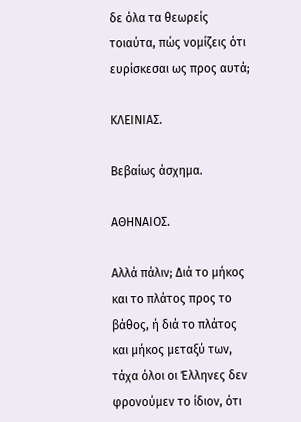δε όλα τα θεωρείς τοιαύτα, πώς νομίζεις ότι ευρίσκεσαι ως προς αυτά;

ΚΛΕΙΝΙΑΣ.

Βεβαίως άσχημα.

ΑΘΗΝΑΙΟΣ.

Αλλά πάλιν; Διά το μήκος και το πλάτος προς το βάθος, ή διά το πλάτος και μήκος μεταξύ των, τάχα όλοι οι Έλληνες δεν φρονούμεν το ίδιον, ότι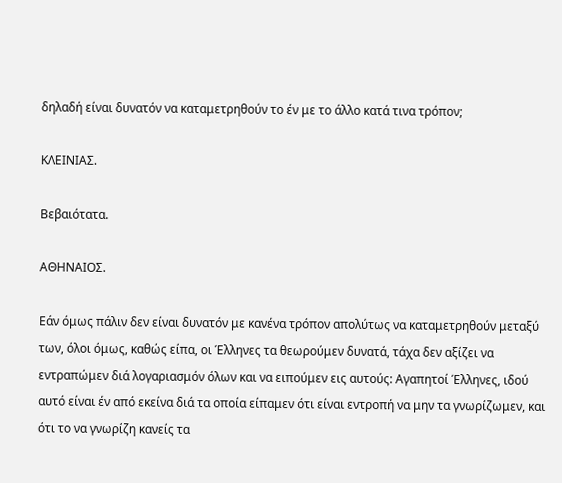δηλαδή είναι δυνατόν να καταμετρηθούν το έν με το άλλο κατά τινα τρόπον;

ΚΛΕΙΝΙΑΣ.

Βεβαιότατα.

ΑΘΗΝΑΙΟΣ.

Εάν όμως πάλιν δεν είναι δυνατόν με κανένα τρόπον απολύτως να καταμετρηθούν μεταξύ των, όλοι όμως, καθώς είπα, οι Έλληνες τα θεωρούμεν δυνατά, τάχα δεν αξίζει να εντραπώμεν διά λογαριασμόν όλων και να ειπούμεν εις αυτούς: Αγαπητοί Έλληνες, ιδού αυτό είναι έν από εκείνα διά τα οποία είπαμεν ότι είναι εντροπή να μην τα γνωρίζωμεν, και ότι το να γνωρίζη κανείς τα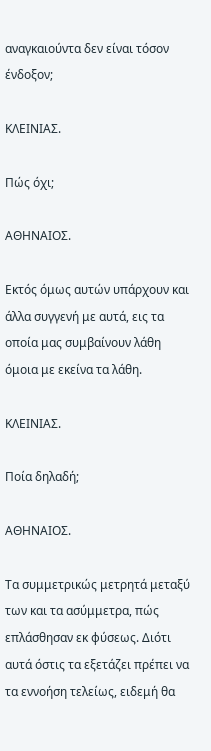αναγκαιούντα δεν είναι τόσον ένδοξον;

ΚΛΕΙΝΙΑΣ.

Πώς όχι;

ΑΘΗΝΑΙΟΣ.

Εκτός όμως αυτών υπάρχουν και άλλα συγγενή με αυτά, εις τα οποία μας συμβαίνουν λάθη όμοια με εκείνα τα λάθη.

ΚΛΕΙΝΙΑΣ.

Ποία δηλαδή;

ΑΘΗΝΑΙΟΣ.

Τα συμμετρικώς μετρητά μεταξύ των και τα ασύμμετρα, πώς επλάσθησαν εκ φύσεως. Διότι αυτά όστις τα εξετάζει πρέπει να τα εννοήση τελείως, ειδεμή θα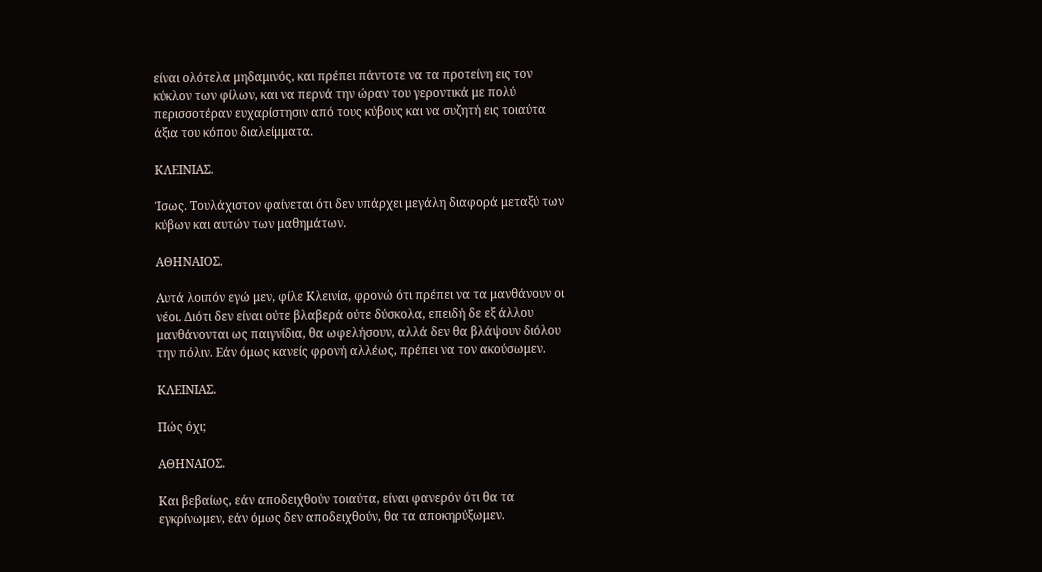είναι ολότελα μηδαμινός, και πρέπει πάντοτε να τα προτείνη εις τον κύκλον των φίλων, και να περνά την ώραν του γεροντικά με πολύ περισσοτέραν ευχαρίστησιν από τους κύβους και να συζητή εις τοιαύτα άξια του κόπου διαλείμματα.

ΚΛΕΙΝΙΑΣ.

Ίσως. Τουλάχιστον φαίνεται ότι δεν υπάρχει μεγάλη διαφορά μεταξύ των κύβων και αυτών των μαθημάτων.

ΑΘΗΝΑΙΟΣ.

Αυτά λοιπόν εγώ μεν, φίλε Κλεινία, φρονώ ότι πρέπει να τα μανθάνουν οι νέοι. Διότι δεν είναι ούτε βλαβερά ούτε δύσκολα, επειδή δε εξ άλλου μανθάνονται ως παιγνίδια, θα ωφελήσουν, αλλά δεν θα βλάψουν διόλου την πόλιν. Εάν όμως κανείς φρονή αλλέως, πρέπει να τον ακούσωμεν.

ΚΛΕΙΝΙΑΣ.

Πώς όχι;

ΑΘΗΝΑΙΟΣ.

Και βεβαίως, εάν αποδειχθούν τοιαύτα, είναι φανερόν ότι θα τα εγκρίνωμεν, εάν όμως δεν αποδειχθούν, θα τα αποκηρύξωμεν.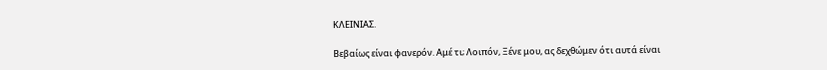ΚΛΕΙΝΙΑΣ.

Βεβαίως είναι φανερόν. Αμέ τι; Λοιπόν, Ξένε μου, ας δεχθώμεν ότι αυτά είναι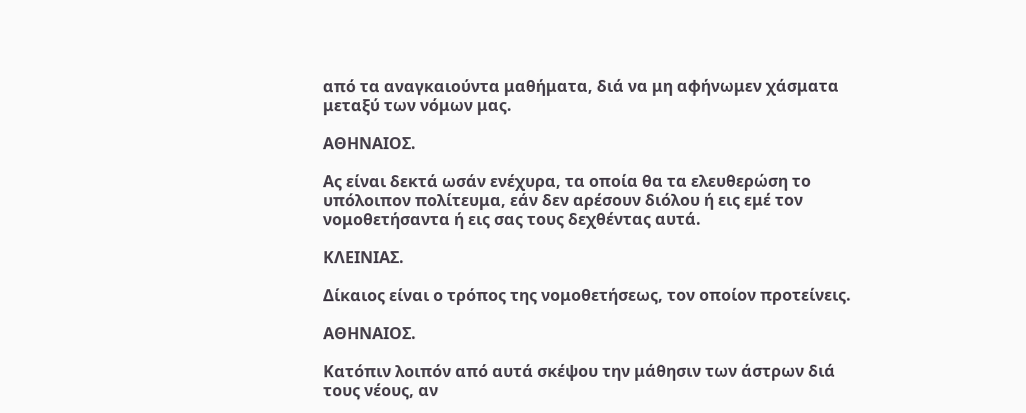από τα αναγκαιούντα μαθήματα, διά να μη αφήνωμεν χάσματα μεταξύ των νόμων μας.

ΑΘΗΝΑΙΟΣ.

Ας είναι δεκτά ωσάν ενέχυρα, τα οποία θα τα ελευθερώση το υπόλοιπον πολίτευμα, εάν δεν αρέσουν διόλου ή εις εμέ τον νομοθετήσαντα ή εις σας τους δεχθέντας αυτά.

ΚΛΕΙΝΙΑΣ.

Δίκαιος είναι ο τρόπος της νομοθετήσεως, τον οποίον προτείνεις.

ΑΘΗΝΑΙΟΣ.

Κατόπιν λοιπόν από αυτά σκέψου την μάθησιν των άστρων διά τους νέους, αν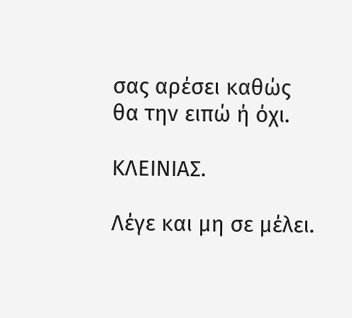σας αρέσει καθώς θα την ειπώ ή όχι.

ΚΛΕΙΝΙΑΣ.

Λέγε και μη σε μέλει.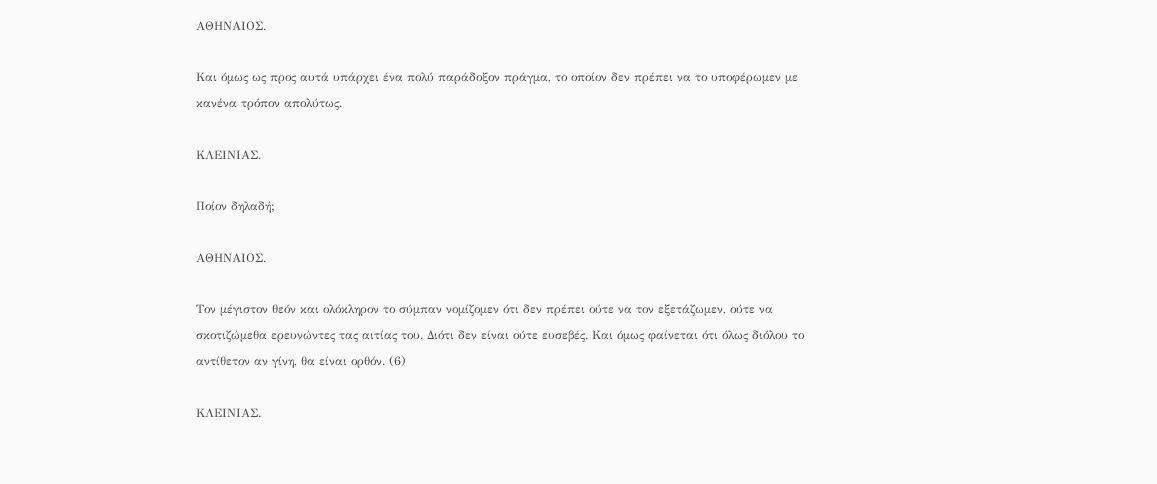ΑΘΗΝΑΙΟΣ.

Και όμως ως προς αυτά υπάρχει ένα πολύ παράδοξον πράγμα, το οποίον δεν πρέπει να το υποφέρωμεν με κανένα τρόπον απολύτως.

ΚΛΕΙΝΙΑΣ.

Ποίον δηλαδή;

ΑΘΗΝΑΙΟΣ.

Τον μέγιστον θεόν και ολόκληρον το σύμπαν νομίζομεν ότι δεν πρέπει ούτε να τον εξετάζωμεν, ούτε να σκοτιζώμεθα ερευνώντες τας αιτίας του. Διότι δεν είναι ούτε ευσεβές. Και όμως φαίνεται ότι όλως διόλου το αντίθετον αν γίνη, θα είναι ορθόν. (6)

ΚΛΕΙΝΙΑΣ.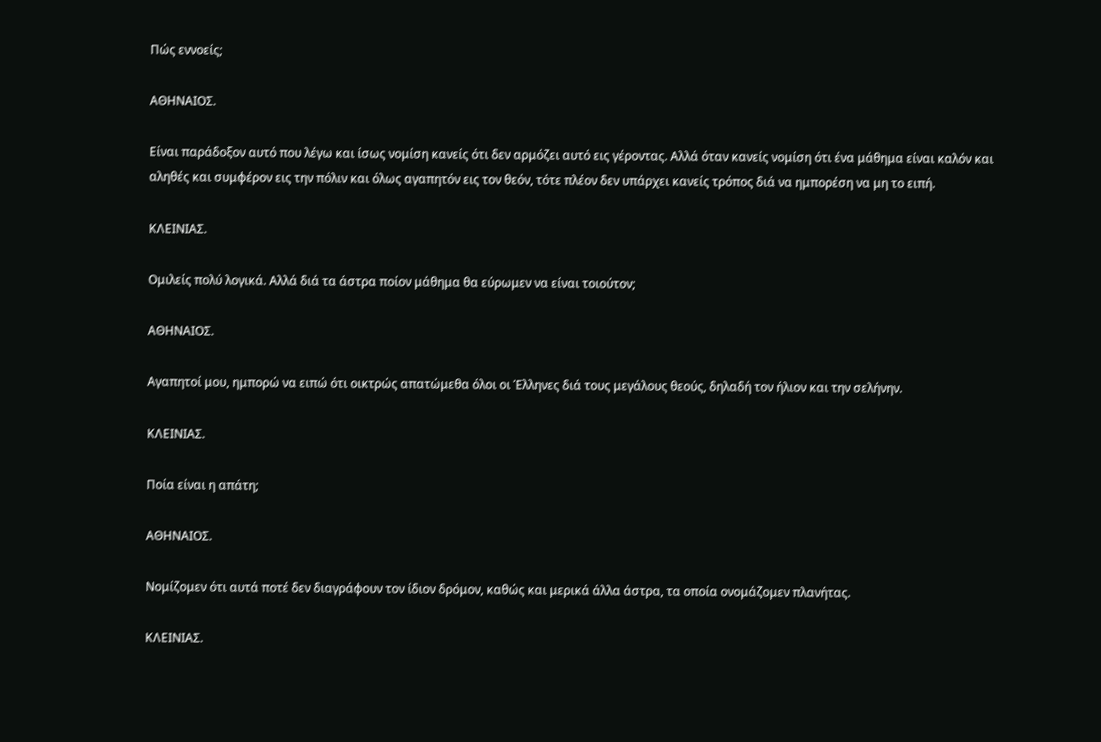Πώς εννοείς;

ΑΘΗΝΑΙΟΣ.

Είναι παράδοξον αυτό που λέγω και ίσως νομίση κανείς ότι δεν αρμόζει αυτό εις γέροντας. Αλλά όταν κανείς νομίση ότι ένα μάθημα είναι καλόν και αληθές και συμφέρον εις την πόλιν και όλως αγαπητόν εις τον θεόν, τότε πλέον δεν υπάρχει κανείς τρόπος διά να ημπορέση να μη το ειπή.

ΚΛΕΙΝΙΑΣ.

Ομιλείς πολύ λογικά. Αλλά διά τα άστρα ποίον μάθημα θα εύρωμεν να είναι τοιούτον;

ΑΘΗΝΑΙΟΣ.

Αγαπητοί μου, ημπορώ να ειπώ ότι οικτρώς απατώμεθα όλοι οι Έλληνες διά τους μεγάλους θεούς, δηλαδή τον ήλιον και την σελήνην.

ΚΛΕΙΝΙΑΣ.

Ποία είναι η απάτη;

ΑΘΗΝΑΙΟΣ.

Νομίζομεν ότι αυτά ποτέ δεν διαγράφουν τον ίδιον δρόμον, καθώς και μερικά άλλα άστρα, τα οποία ονομάζομεν πλανήτας.

ΚΛΕΙΝΙΑΣ.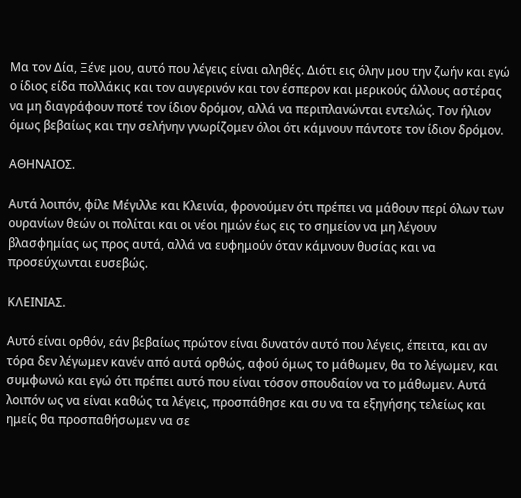Μα τον Δία, Ξένε μου, αυτό που λέγεις είναι αληθές. Διότι εις όλην μου την ζωήν και εγώ ο ίδιος είδα πολλάκις και τον αυγερινόν και τον έσπερον και μερικούς άλλους αστέρας να μη διαγράφουν ποτέ τον ίδιον δρόμον, αλλά να περιπλανώνται εντελώς. Τον ήλιον όμως βεβαίως και την σελήνην γνωρίζομεν όλοι ότι κάμνουν πάντοτε τον ίδιον δρόμον.

ΑΘΗΝΑΙΟΣ.

Αυτά λοιπόν, φίλε Μέγιλλε και Κλεινία, φρονούμεν ότι πρέπει να μάθουν περί όλων των ουρανίων θεών οι πολίται και οι νέοι ημών έως εις το σημείον να μη λέγουν βλασφημίας ως προς αυτά, αλλά να ευφημούν όταν κάμνουν θυσίας και να προσεύχωνται ευσεβώς.

ΚΛΕΙΝΙΑΣ.

Αυτό είναι ορθόν, εάν βεβαίως πρώτον είναι δυνατόν αυτό που λέγεις, έπειτα, και αν τόρα δεν λέγωμεν κανέν από αυτά ορθώς, αφού όμως το μάθωμεν, θα το λέγωμεν, και συμφωνώ και εγώ ότι πρέπει αυτό που είναι τόσον σπουδαίον να το μάθωμεν. Αυτά λοιπόν ως να είναι καθώς τα λέγεις, προσπάθησε και συ να τα εξηγήσης τελείως και ημείς θα προσπαθήσωμεν να σε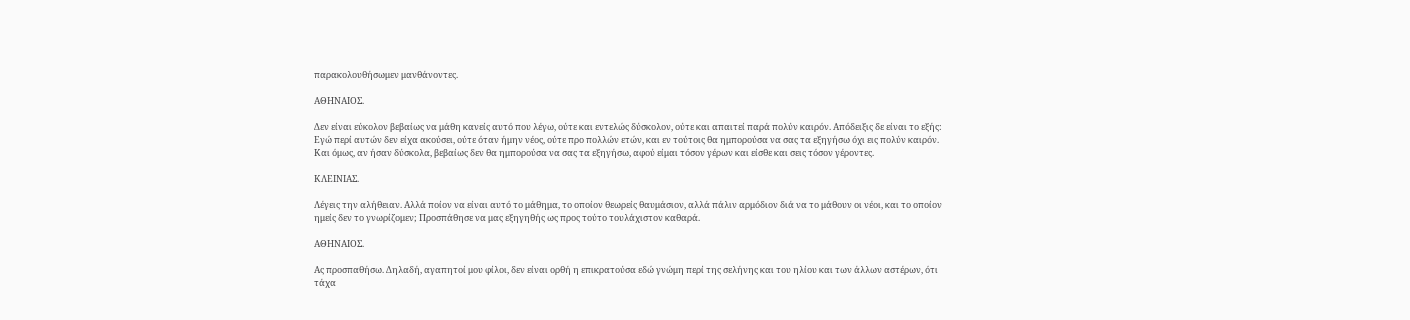παρακολουθήσωμεν μανθάνοντες.

ΑΘΗΝΑΙΟΣ.

Δεν είναι εύκολον βεβαίως να μάθη κανείς αυτό που λέγω, ούτε και εντελώς δύσκολον, ούτε και απαιτεί παρά πολύν καιρόν. Απόδειξις δε είναι το εξής: Εγώ περί αυτών δεν είχα ακούσει, ούτε όταν ήμην νέος, ούτε προ πολλών ετών, και εν τούτοις θα ημπορούσα να σας τα εξηγήσω όχι εις πολύν καιρόν. Και όμως, αν ήσαν δύσκολα, βεβαίως δεν θα ημπορούσα να σας τα εξηγήσω, αφού είμαι τόσον γέρων και είσθε και σεις τόσον γέροντες.

ΚΛΕΙΝΙΑΣ.

Λέγεις την αλήθειαν. Αλλά ποίον να είναι αυτό το μάθημα, το οποίον θεωρείς θαυμάσιον, αλλά πάλιν αρμόδιον διά να το μάθουν οι νέοι, και τo οποίον ημείς δεν το γνωρίζομεν; Προσπάθησε να μας εξηγηθής ως προς τούτο τουλάχιστον καθαρά.

ΑΘΗΝΑΙΟΣ.

Ας προσπαθήσω. Δηλαδή, αγαπητοί μου φίλοι, δεν είναι ορθή η επικρατούσα εδώ γνώμη περί της σελήνης και του ηλίου και των άλλων αστέρων, ότι τάχα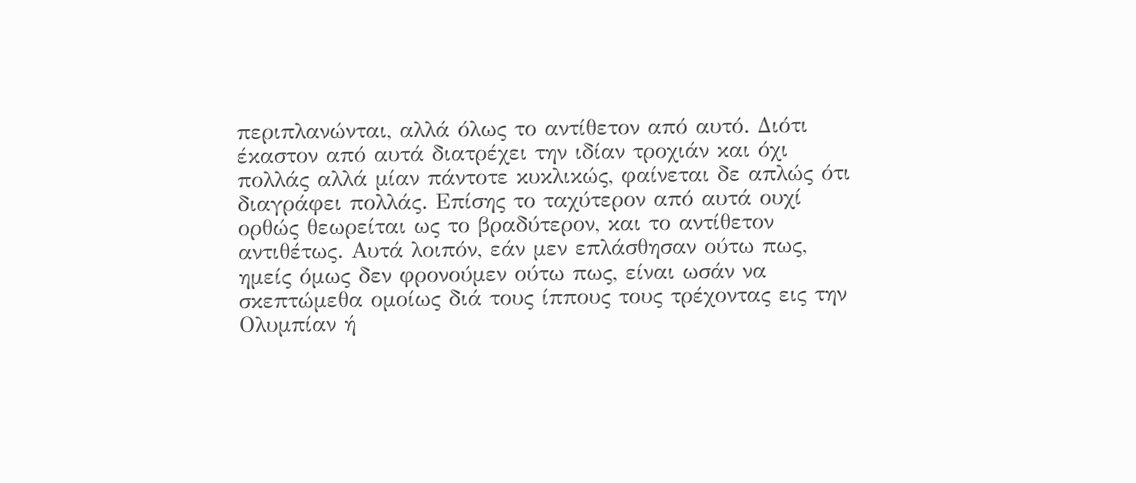περιπλανώνται, αλλά όλως το αντίθετον από αυτό. Διότι έκαστον από αυτά διατρέχει την ιδίαν τροχιάν και όχι πολλάς αλλά μίαν πάντοτε κυκλικώς, φαίνεται δε απλώς ότι διαγράφει πολλάς. Επίσης το ταχύτερον από αυτά ουχί ορθώς θεωρείται ως το βραδύτερον, και το αντίθετον αντιθέτως. Αυτά λοιπόν, εάν μεν επλάσθησαν ούτω πως, ημείς όμως δεν φρονούμεν ούτω πως, είναι ωσάν να σκεπτώμεθα ομοίως διά τους ίππους τους τρέχοντας εις την Ολυμπίαν ή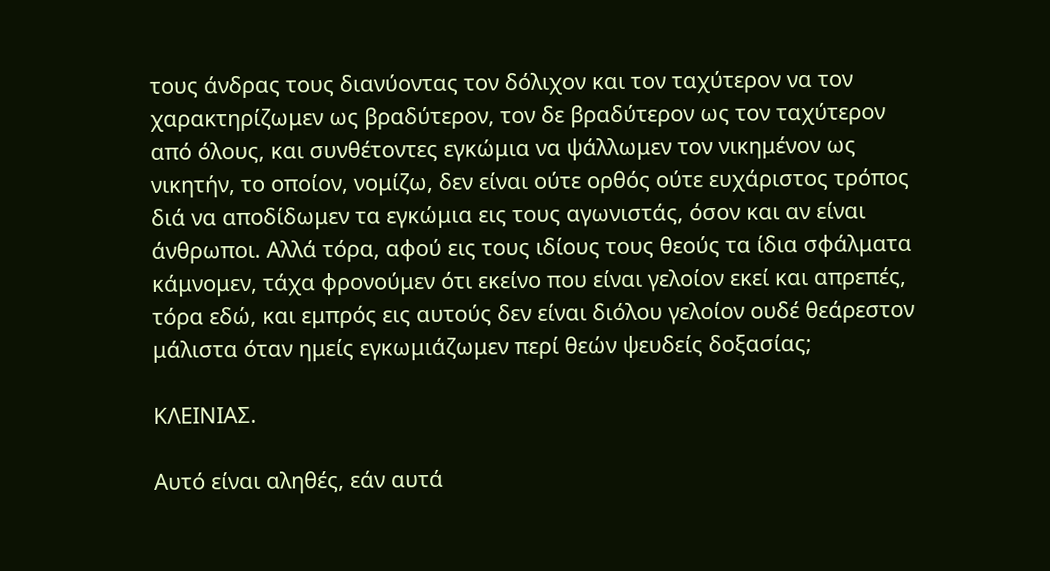τους άνδρας τους διανύοντας τον δόλιχον και τον ταχύτερον να τον χαρακτηρίζωμεν ως βραδύτερον, τον δε βραδύτερον ως τον ταχύτερον από όλους, και συνθέτοντες εγκώμια να ψάλλωμεν τον νικημένον ως νικητήν, το οποίον, νομίζω, δεν είναι ούτε ορθός ούτε ευχάριστος τρόπος διά να αποδίδωμεν τα εγκώμια εις τους αγωνιστάς, όσον και αν είναι άνθρωποι. Αλλά τόρα, αφού εις τους ιδίους τους θεούς τα ίδια σφάλματα κάμνομεν, τάχα φρονούμεν ότι εκείνο που είναι γελοίον εκεί και απρεπές, τόρα εδώ, και εμπρός εις αυτούς δεν είναι διόλου γελοίον ουδέ θεάρεστον μάλιστα όταν ημείς εγκωμιάζωμεν περί θεών ψευδείς δοξασίας;

ΚΛΕΙΝΙΑΣ.

Αυτό είναι αληθές, εάν αυτά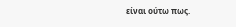είναι ούτω πως.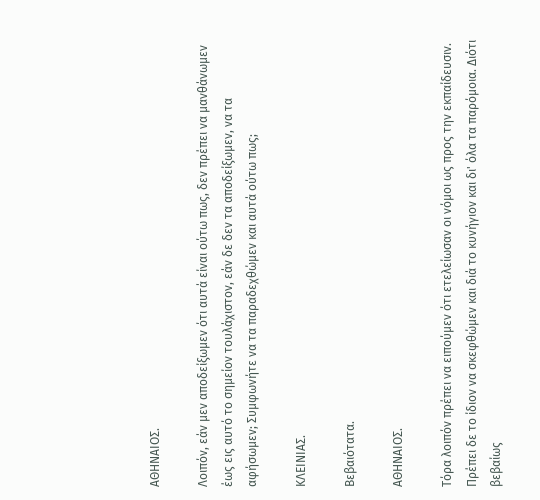ΑΘΗΝΑΙΟΣ.

Λοιπόν, εάν μεν αποδείξωμεν ότι αυτά είναι ούτω πως, δεν πρέπει να μανθάνωμεν έως εις αυτό το σημείον τουλάχιστον, εάν δε δεν τα αποδείξωμεν, να τα αφήσωμεν; Συμφωνήτε να τα παραδεχθώμεν και αυτά ούτω πως;

ΚΛΕΙΝΙΑΣ.

Βεβαιότατα.

ΑΘΗΝΑΙΟΣ.

Τόρα λοιπόν πρέπει να ειπούμεν ότι ετελείωσαν οι νόμοι ως προς την εκπαίδευσιν. Πρέπει δε το ίδιον να σκεφθώμεν και διά το κυνήγιον και δι' όλα τα παρόμοια. Διότι βεβαίως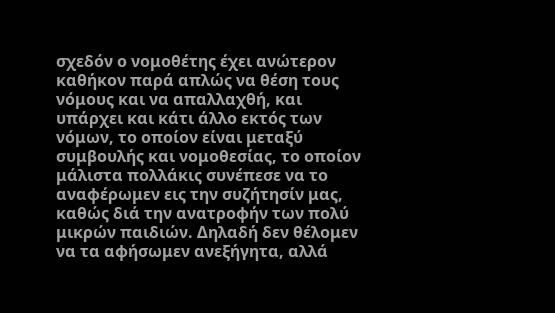σχεδόν ο νομοθέτης έχει ανώτερον καθήκον παρά απλώς να θέση τους νόμους και να απαλλαχθή, και υπάρχει και κάτι άλλο εκτός των νόμων, το οποίον είναι μεταξύ συμβουλής και νομοθεσίας, το οποίον μάλιστα πολλάκις συνέπεσε να το αναφέρωμεν εις την συζήτησίν μας, καθώς διά την ανατροφήν των πολύ μικρών παιδιών. Δηλαδή δεν θέλομεν να τα αφήσωμεν ανεξήγητα, αλλά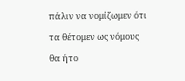πάλιν να νομίζωμεν ότι τα θέτομεν ως νόμους θα ήτο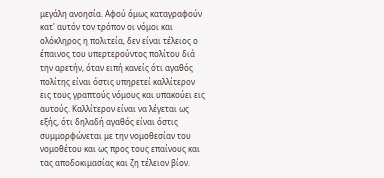μεγάλη ανοησία. Αφού όμως καταγραφούν κατ' αυτόν τον τρόπον οι νόμοι και ολόκληρος η πολιτεία, δεν είναι τέλειος ο έπαινος του υπερτερούντος πολίτου διά την αρετήν, όταν ειπή κανείς ότι αγαθός πολίτης είναι όστις υπηρετεί καλλίτερον εις τους γραπτούς νόμους και υπακούει εις αυτούς. Καλλίτερον είναι να λέγεται ως εξής, ότι δηλαδή αγαθός είναι όστις συμμορφώνεται με την νομοθεσίαν του νομοθέτου και ως προς τους επαίνους και τας αποδοκιμασίας και ζη τέλειον βίον.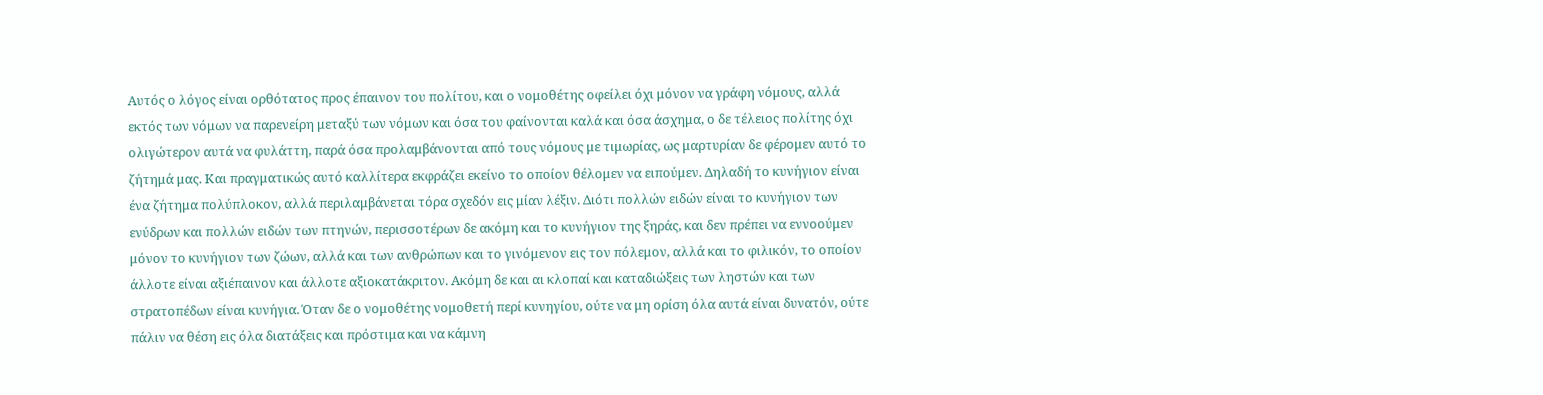Αυτός ο λόγος είναι ορθότατος προς έπαινον του πολίτου, και ο νομοθέτης οφείλει όχι μόνον να γράφη νόμους, αλλά εκτός των νόμων να παρενείρη μεταξύ των νόμων και όσα του φαίνονται καλά και όσα άσχημα, ο δε τέλειος πολίτης όχι ολιγώτερον αυτά να φυλάττη, παρά όσα προλαμβάνονται από τους νόμους με τιμωρίας, ως μαρτυρίαν δε φέρομεν αυτό το ζήτημά μας. Και πραγματικώς αυτό καλλίτερα εκφράζει εκείνο το οποίον θέλομεν να ειπούμεν. Δηλαδή το κυνήγιον είναι ένα ζήτημα πολύπλοκον, αλλά περιλαμβάνεται τόρα σχεδόν εις μίαν λέξιν. Διότι πολλών ειδών είναι το κυνήγιον των ενύδρων και πολλών ειδών των πτηνών, περισσοτέρων δε ακόμη και το κυνήγιον της ξηράς, και δεν πρέπει να εννοούμεν μόνον το κυνήγιον των ζώων, αλλά και των ανθρώπων και το γινόμενον εις τον πόλεμον, αλλά και το φιλικόν, το οποίον άλλοτε είναι αξιέπαινον και άλλοτε αξιοκατάκριτον. Ακόμη δε και αι κλοπαί και καταδιώξεις των ληστών και των στρατοπέδων είναι κυνήγια. Όταν δε ο νομοθέτης νομοθετή περί κυνηγίου, ούτε να μη ορίση όλα αυτά είναι δυνατόν, ούτε πάλιν να θέση εις όλα διατάξεις και πρόστιμα και να κάμνη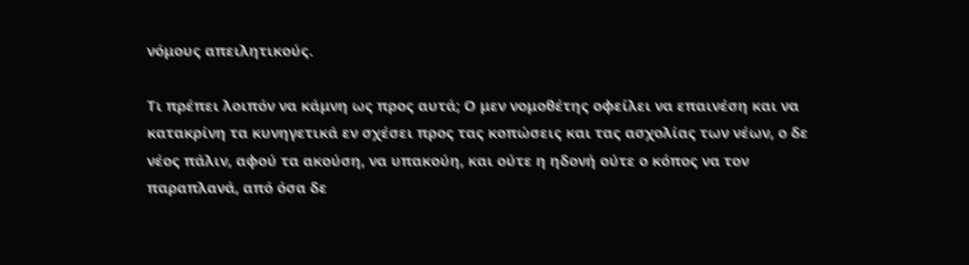νόμους απειλητικούς.

Τι πρέπει λοιπόν να κάμνη ως προς αυτά; Ο μεν νομοθέτης οφείλει να επαινέση και να κατακρίνη τα κυνηγετικά εν σχέσει προς τας κοπώσεις και τας ασχολίας των νέων, ο δε νέος πάλιν, αφού τα ακούση, να υπακούη, και ούτε η ηδονή ούτε ο κόπος να τον παραπλανά, από όσα δε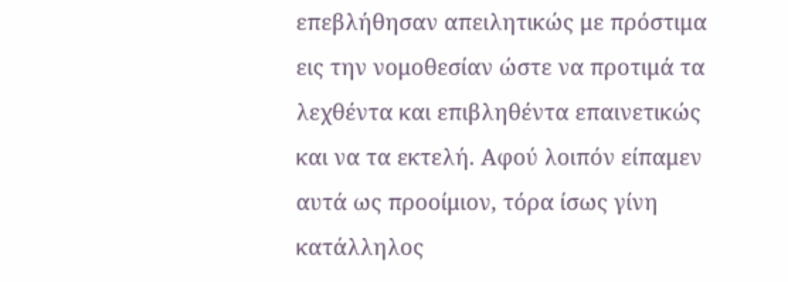επεβλήθησαν απειλητικώς με πρόστιμα εις την νομοθεσίαν ώστε να προτιμά τα λεχθέντα και επιβληθέντα επαινετικώς και να τα εκτελή. Αφού λοιπόν είπαμεν αυτά ως προοίμιον, τόρα ίσως γίνη κατάλληλος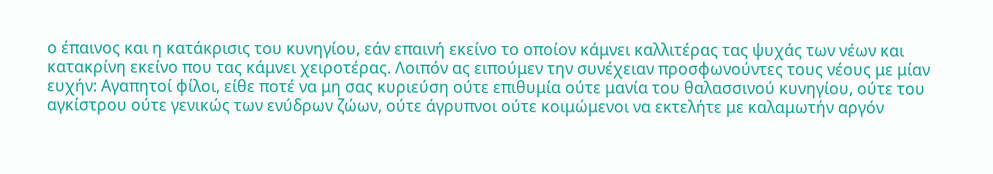ο έπαινος και η κατάκρισις του κυνηγίου, εάν επαινή εκείνο το οποίον κάμνει καλλιτέρας τας ψυχάς των νέων και κατακρίνη εκείνο που τας κάμνει χειροτέρας. Λοιπόν ας ειπούμεν την συνέχειαν προσφωνούντες τους νέους με μίαν ευχήν: Αγαπητοί φίλοι, είθε ποτέ να μη σας κυριεύση ούτε επιθυμία ούτε μανία του θαλασσινού κυνηγίου, ούτε του αγκίστρου ούτε γενικώς των ενύδρων ζώων, ούτε άγρυπνοι ούτε κοιμώμενοι να εκτελήτε με καλαμωτήν αργόν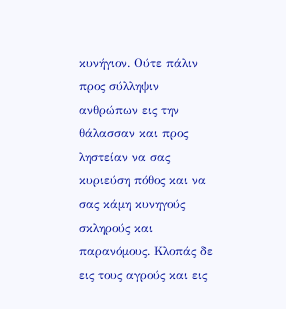κυνήγιον. Ούτε πάλιν προς σύλληψιν ανθρώπων εις την θάλασσαν και προς ληστείαν να σας κυριεύση πόθος και να σας κάμη κυνηγούς σκληρούς και παρανόμους. Κλοπάς δε εις τους αγρούς και εις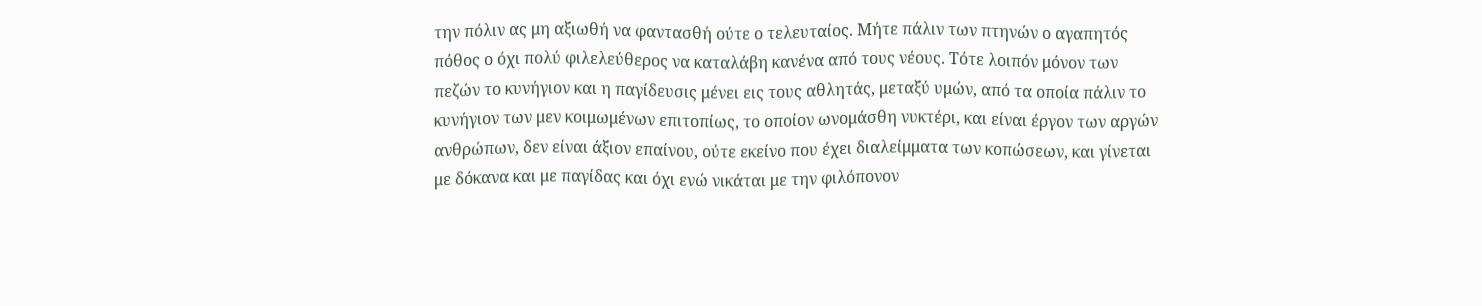την πόλιν ας μη αξιωθή να φαντασθή ούτε ο τελευταίος. Μήτε πάλιν των πτηνών ο αγαπητός πόθος ο όχι πολύ φιλελεύθερος να καταλάβη κανένα από τους νέους. Τότε λοιπόν μόνον των πεζών το κυνήγιον και η παγίδευσις μένει εις τους αθλητάς, μεταξύ υμών, από τα οποία πάλιν το κυνήγιον των μεν κοιμωμένων επιτοπίως, το οποίον ωνομάσθη νυκτέρι, και είναι έργον των αργών ανθρώπων, δεν είναι άξιον επαίνου, ούτε εκείνο που έχει διαλείμματα των κοπώσεων, και γίνεται με δόκανα και με παγίδας και όχι ενώ νικάται με την φιλόπονον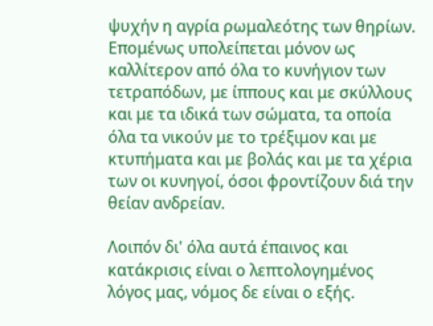ψυχήν η αγρία ρωμαλεότης των θηρίων. Επομένως υπολείπεται μόνον ως καλλίτερον από όλα το κυνήγιον των τετραπόδων, με ίππους και με σκύλλους και με τα ιδικά των σώματα, τα οποία όλα τα νικούν με το τρέξιμον και με κτυπήματα και με βολάς και με τα χέρια των οι κυνηγοί, όσοι φροντίζουν διά την θείαν ανδρείαν.

Λοιπόν δι' όλα αυτά έπαινος και κατάκρισις είναι ο λεπτολογημένος λόγος μας, νόμος δε είναι ο εξής.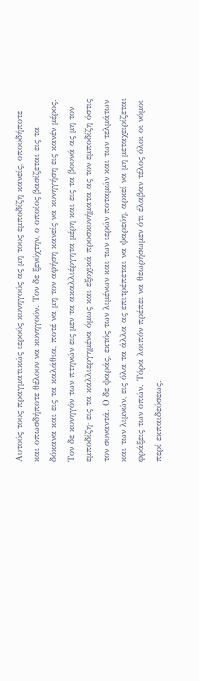Αυτούς τους πραγματικώς ιερούς κυνηγούς ας μη τους εμποδίζη κανείς, οπουδήποτε και οπωσδήποτε θέλουν να κυνηγούν. Τον δε ξενύχτην, ο οποίος βασίζεται εις τα δόκανα και εις τα καλάθια, ποτέ να μη τον αφήση κανείς να κυνηγήση εις κανέν μέρος. Τον δε κυνηγόν των πτηνών εις μεν τα ακαλλιέργητα μέρη και εις τα βουνά ας μη τον εμποδίζη· εις τα καλλιεργημένα όμως και εξοχικά προσκυνήματα ας τον εμποδίζη όστις τον συναντά. Ο δε ψαράς, εκτός των λιμένων και των ιερών ποταμών και των τελμάτων και των λιμνών, εις όλα τα άλλα ας επιτρέπεται να ψαρεύη, αρκεί να μη μεταχειρίζεται φράξεις των οπών. Τόρα λοιπόν πρέπει να θεωρήσωμεν ότι έλαβαν τέλος όλοι οι νόμοι περί εκπαιδεύσεως.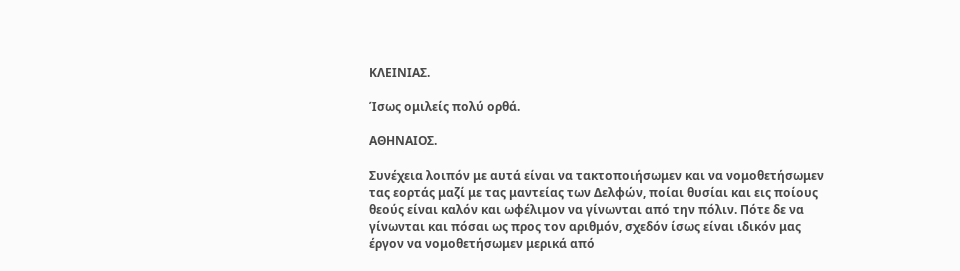ΚΛΕΙΝΙΑΣ.

Ίσως ομιλείς πολύ ορθά.

ΑΘΗΝΑΙΟΣ.

Συνέχεια λοιπόν με αυτά είναι να τακτοποιήσωμεν και να νομοθετήσωμεν τας εορτάς μαζί με τας μαντείας των Δελφών, ποίαι θυσίαι και εις ποίους θεούς είναι καλόν και ωφέλιμον να γίνωνται από την πόλιν. Πότε δε να γίνωνται και πόσαι ως προς τον αριθμόν, σχεδόν ίσως είναι ιδικόν μας έργον να νομοθετήσωμεν μερικά από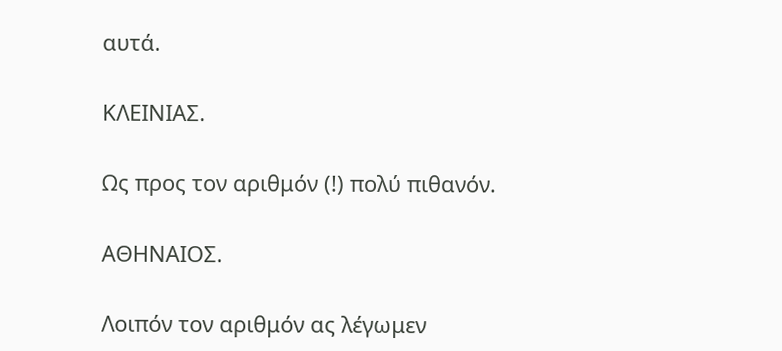αυτά.

ΚΛΕΙΝΙΑΣ.

Ως προς τον αριθμόν (!) πολύ πιθανόν.

ΑΘΗΝΑΙΟΣ.

Λοιπόν τον αριθμόν ας λέγωμεν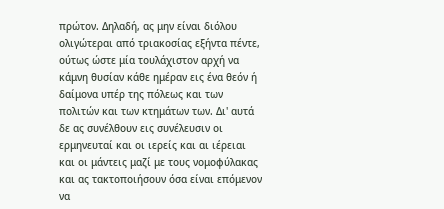πρώτον. Δηλαδή, ας μην είναι διόλου ολιγώτεραι από τριακοσίας εξήντα πέντε, ούτως ώστε μία τουλάχιστον αρχή να κάμνη θυσίαν κάθε ημέραν εις ένα θεόν ή δαίμονα υπέρ της πόλεως και των πολιτών και των κτημάτων των. Δι' αυτά δε ας συνέλθουν εις συνέλευσιν οι ερμηνευταί και οι ιερείς και αι ιέρειαι και οι μάντεις μαζί με τους νομοφύλακας και ας τακτοποιήσουν όσα είναι επόμενον να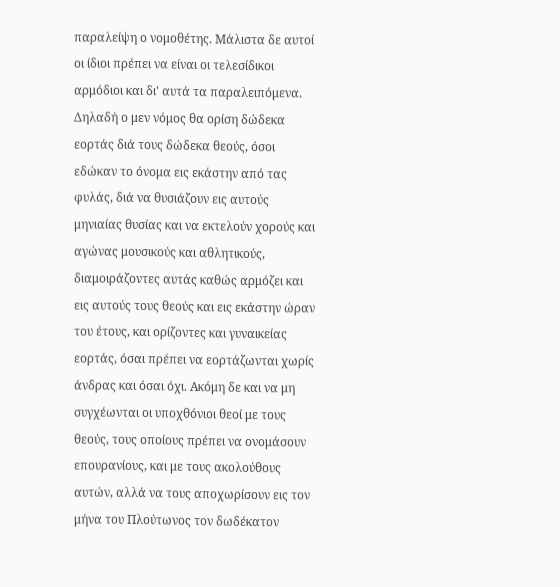παραλείψη ο νομοθέτης. Μάλιστα δε αυτοί οι ίδιοι πρέπει να είναι οι τελεσίδικοι αρμόδιοι και δι' αυτά τα παραλειπόμενα. Δηλαδή ο μεν νόμος θα ορίση δώδεκα εορτάς διά τους δώδεκα θεούς, όσοι εδώκαν το όνομα εις εκάστην από τας φυλάς, διά να θυσιάζουν εις αυτούς μηνιαίας θυσίας και να εκτελούν χορούς και αγώνας μουσικούς και αθλητικούς, διαμοιράζοντες αυτάς καθώς αρμόζει και εις αυτούς τους θεούς και εις εκάστην ώραν του έτους, και ορίζοντες και γυναικείας εορτάς, όσαι πρέπει να εορτάζωνται χωρίς άνδρας και όσαι όχι. Ακόμη δε και να μη συγχέωνται οι υποχθόνιοι θεοί με τους θεούς, τους οποίους πρέπει να ονομάσουν επουρανίους, και με τους ακολούθους αυτών, αλλά να τους αποχωρίσουν εις τον μήνα του Πλούτωνος τον δωδέκατον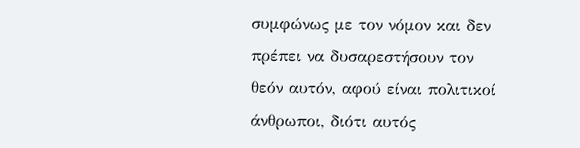συμφώνως με τον νόμον και δεν πρέπει να δυσαρεστήσουν τον θεόν αυτόν, αφού είναι πολιτικοί άνθρωποι, διότι αυτός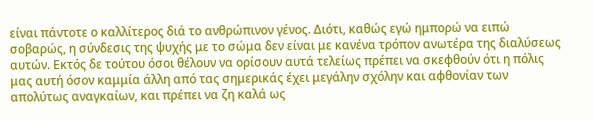είναι πάντοτε ο καλλίτερος διά το ανθρώπινον γένος. Διότι, καθώς εγώ ημπορώ να ειπώ σοβαρώς, η σύνδεσις της ψυχής με το σώμα δεν είναι με κανένα τρόπον ανωτέρα της διαλύσεως αυτών. Εκτός δε τούτου όσοι θέλουν να ορίσουν αυτά τελείως πρέπει να σκεφθούν ότι η πόλις μας αυτή όσον καμμία άλλη από τας σημερικάς έχει μεγάλην σχόλην και αφθονίαν των απολύτως αναγκαίων, και πρέπει να ζη καλά ως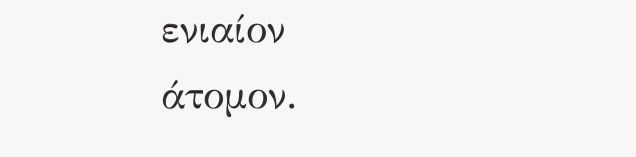ενιαίον άτομον.